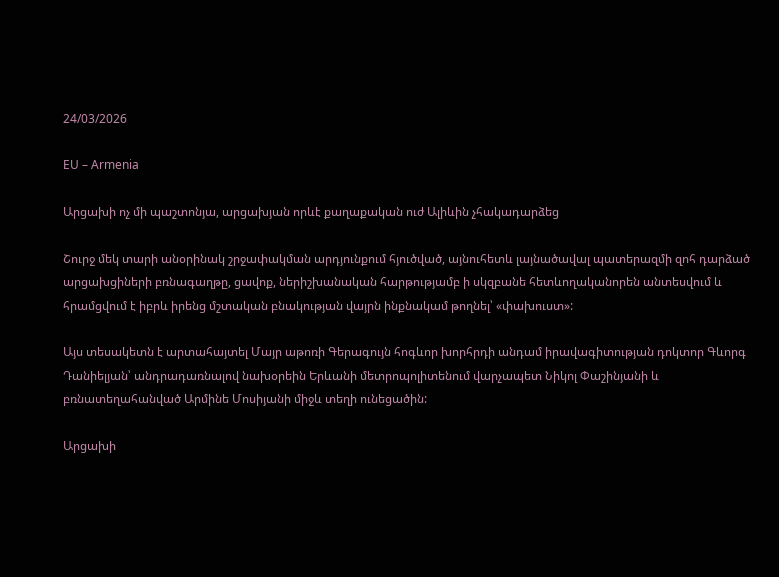24/03/2026

EU – Armenia

Արցախի ոչ մի պաշտոնյա, արցախյան որևէ քաղաքական ուժ Ալիևին չհակադարձեց

Շուրջ մեկ տարի անօրինակ շրջափակման արդյունքում հյուծված, այնուհետև լայնածավալ պատերազմի զոհ դարձած արցախցիների բռնագաղթը, ցավոք, ներիշխանական հարթությամբ ի սկզբանե հետևողականորեն անտեսվում և հրամցվում է իբրև իրենց մշտական բնակության վայրն ինքնակամ թողնել՝ «փախուստ»:

Այս տեսակետն է արտահայտել Մայր աթոռի Գերագույն հոգևոր խորհրդի անդամ իրավագիտության դոկտոր Գևորգ Դանիելյան՝ անդրադառնալով նախօրեին Երևանի մետրոպոլիտենում վարչապետ Նիկոլ Փաշինյանի և բռնատեղահանված Արմինե Մոսիյանի միջև տեղի ունեցածին:

Արցախի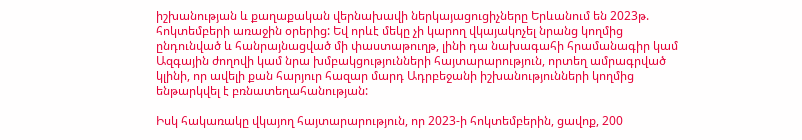իշխանության և քաղաքական վերնախավի ներկայացուցիչները Երևանում են 2023թ. հոկտեմբերի առաջին օրերից: Եվ որևէ մեկը չի կարող վկայակոչել նրանց կողմից ընդունված և հանրայնացված մի փաստաթուղթ, լինի դա նախագահի հրամանագիր կամ Ազգային ժողովի կամ նրա խմբակցությունների հայտարարություն, որտեղ ամրագրված կլինի, որ ավելի քան հարյուր հազար մարդ Ադրբեջանի իշխանությունների կողմից ենթարկվել է բռնատեղահանության:

Իսկ հակառակը վկայող հայտարարություն, որ 2023-ի հոկտեմբերին, ցավոք, 200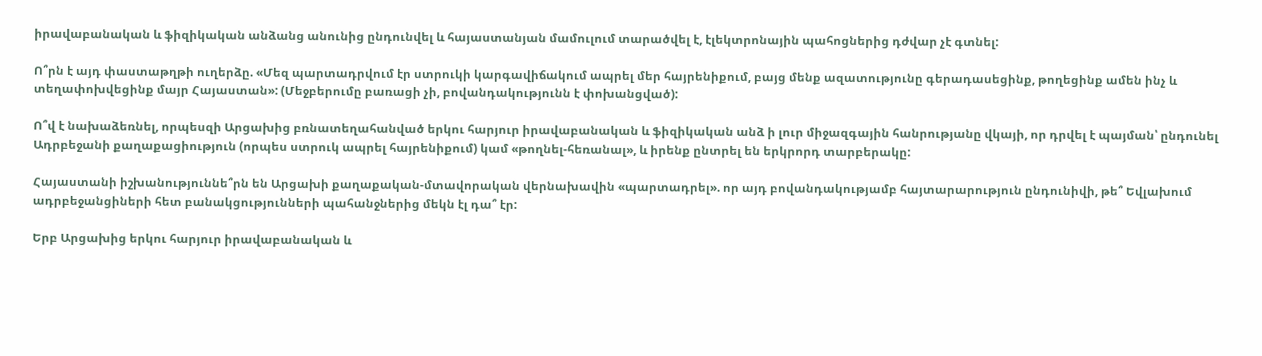իրավաբանական և ֆիզիկական անձանց անունից ընդունվել և հայաստանյան մամուլում տարածվել է, էլեկտրոնային պահոցներից դժվար չէ գտնել:

Ո՞րն է այդ փաստաթղթի ուղերձը. «Մեզ պարտադրվում էր ստրուկի կարգավիճակում ապրել մեր հայրենիքում, բայց մենք ազատությունը գերադասեցինք, թողեցինք ամեն ինչ և տեղափոխվեցինք մայր Հայաստան»: (Մեջբերումը բառացի չի, բովանդակությունն է փոխանցված):

Ո՞վ է նախաձեռնել, որպեսզի Արցախից բռնատեղահանված երկու հարյուր իրավաբանական և ֆիզիկական անձ ի լուր միջազգային հանրությանը վկայի, որ դրվել է պայման՝ ընդունել Ադրբեջանի քաղաքացիություն (որպես ստրուկ ապրել հայրենիքում) կամ «թողնել-հեռանալ», և իրենք ընտրել են երկրորդ տարբերակը:

Հայաստանի իշխանություննե՞րն են Արցախի քաղաքական-մտավորական վերնախավին «պարտադրել». որ այդ բովանդակությամբ հայտարարություն ընդունիվի, թե՞ Եվլախում ադրբեջանցիների հետ բանակցությունների պահանջներից մեկն էլ դա՞ էր:

Երբ Արցախից երկու հարյուր իրավաբանական և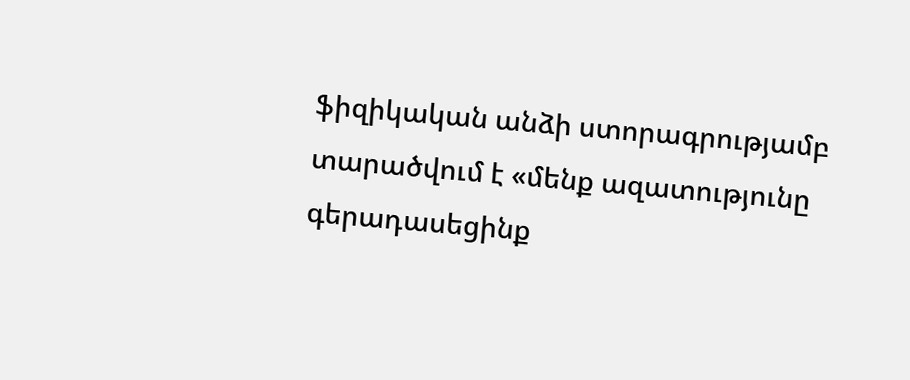ֆիզիկական անձի ստորագրությամբ տարածվում է «մենք ազատությունը գերադասեցինք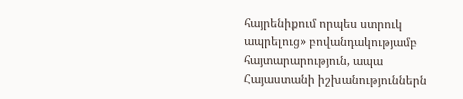հայրենիքում որպես ստրուկ ապրելուց» բովանդակությամբ հայտարարություն, ապա Հայաստանի իշխանություններն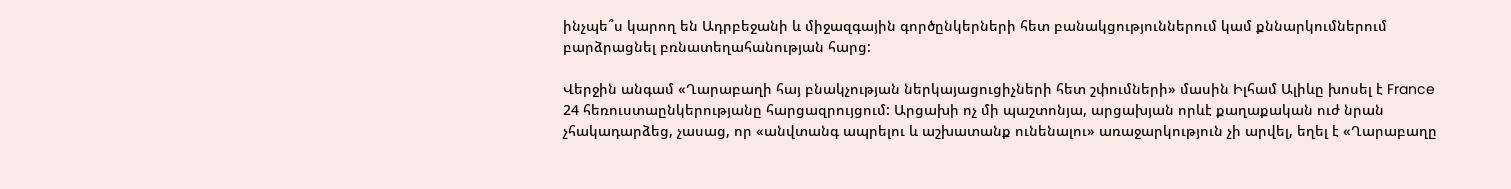ինչպե՞ս կարող են Ադրբեջանի և միջազգային գործընկերների հետ բանակցություններում կամ քննարկումներում բարձրացնել բռնատեղահանության հարց:

Վերջին անգամ «Ղարաբաղի հայ բնակչության ներկայացուցիչների հետ շփումների» մասին Իլհամ Ալիևը խոսել է France 24 հեռուստաընկերությանը հարցազրույցում: Արցախի ոչ մի պաշտոնյա, արցախյան որևէ քաղաքական ուժ նրան չհակադարձեց, չասաց, որ «անվտանգ ապրելու և աշխատանք ունենալու» առաջարկություն չի արվել, եղել է «Ղարաբաղը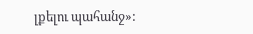լքելու պահանջ»: